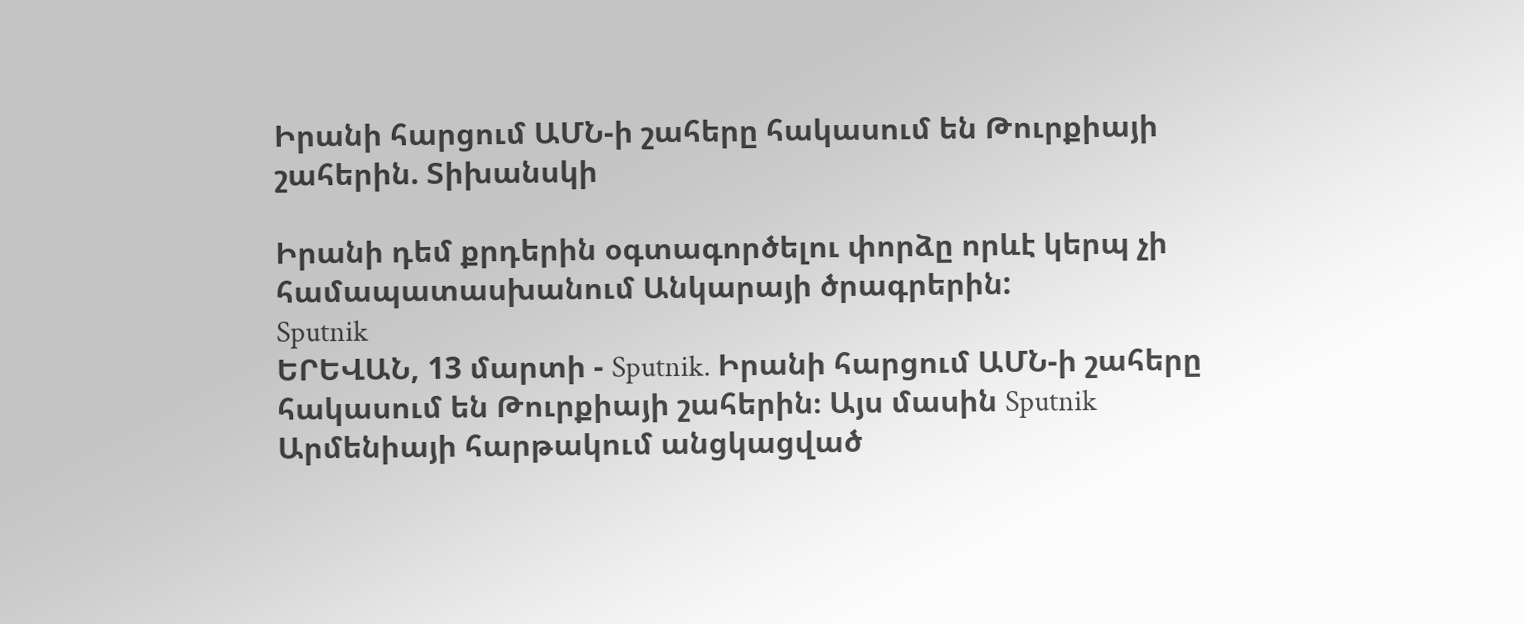Իրանի հարցում ԱՄՆ-ի շահերը հակասում են Թուրքիայի շահերին. Տիխանսկի

Իրանի դեմ քրդերին օգտագործելու փորձը որևէ կերպ չի համապատասխանում Անկարայի ծրագրերին:
Sputnik
ԵՐԵՎԱՆ, 13 մարտի - Sputnik. Իրանի հարցում ԱՄՆ-ի շահերը հակասում են Թուրքիայի շահերին։ Այս մասին Sputnik Արմենիայի հարթակում անցկացված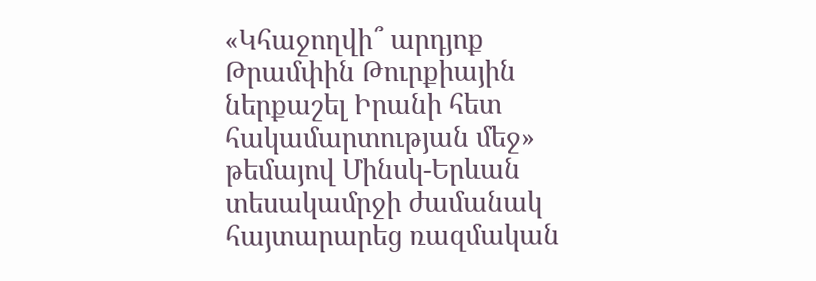«Կհաջողվի՞ արդյոք Թրամփին Թուրքիային ներքաշել Իրանի հետ հակամարտության մեջ» թեմայով Մինսկ-Երևան տեսակամրջի ժամանակ հայտարարեց ռազմական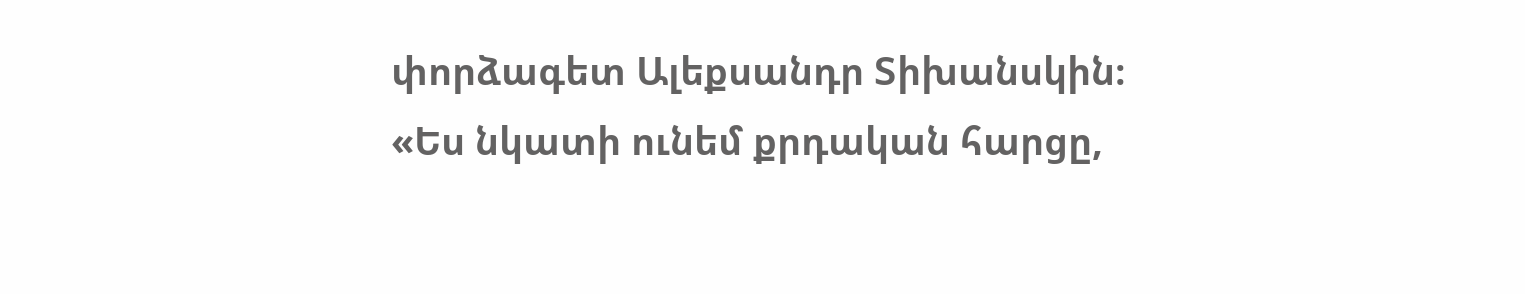փորձագետ Ալեքսանդր Տիխանսկին։
«Ես նկատի ունեմ քրդական հարցը,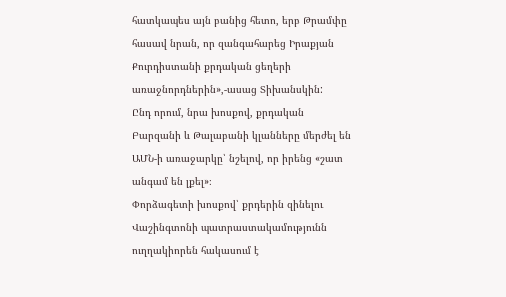հատկապես այն բանից հետո, երբ Թրամփը հասավ նրան, որ զանգահարեց Իրաքյան Քուրդիստանի քրդական ցեղերի առաջնորդներին»,-ասաց Տիխանսկին:
Ընդ որում, նրա խոսքով, քրդական Բարզանի և Թալաբանի կլանները մերժել են ԱՄՆ-ի առաջարկը՝ նշելով, որ իրենց «շատ անգամ են լքել»։
Փորձագետի խոսքով՝ քրդերին զինելու Վաշինգտոնի պատրաստակամությունն ուղղակիորեն հակասում է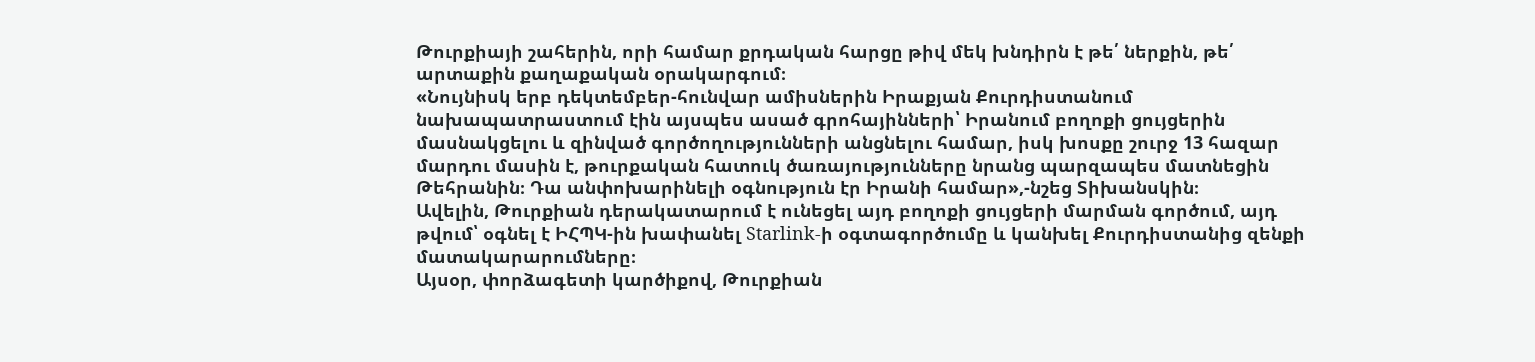Թուրքիայի շահերին, որի համար քրդական հարցը թիվ մեկ խնդիրն է թե՛ ներքին, թե՛ արտաքին քաղաքական օրակարգում։
«Նույնիսկ երբ դեկտեմբեր-հունվար ամիսներին Իրաքյան Քուրդիստանում նախապատրաստում էին այսպես ասած գրոհայինների՝ Իրանում բողոքի ցույցերին մասնակցելու և զինված գործողությունների անցնելու համար, իսկ խոսքը շուրջ 13 հազար մարդու մասին է, թուրքական հատուկ ծառայությունները նրանց պարզապես մատնեցին Թեհրանին։ Դա անփոխարինելի օգնություն էր Իրանի համար»,-նշեց Տիխանսկին։
Ավելին, Թուրքիան դերակատարում է ունեցել այդ բողոքի ցույցերի մարման գործում, այդ թվում՝ օգնել է ԻՀՊԿ-ին խափանել Starlink-ի օգտագործումը և կանխել Քուրդիստանից զենքի մատակարարումները։
Այսօր, փորձագետի կարծիքով, Թուրքիան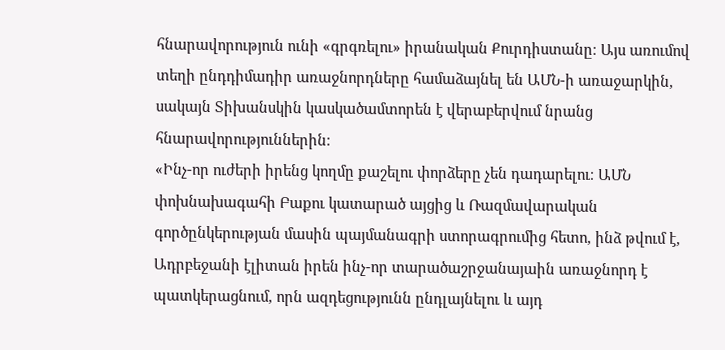հնարավորություն ունի «գրգռելու» իրանական Քուրդիստանը։ Այս առումով տեղի ընդդիմադիր առաջնորդները համաձայնել են ԱՄՆ-ի առաջարկին, սակայն Տիխանսկին կասկածամտորեն է վերաբերվում նրանց հնարավորություններին։
«Ինչ-որ ուժերի իրենց կողմը քաշելու փորձերը չեն դադարելու։ ԱՄՆ փոխնախագահի Բաքու կատարած այցից և Ռազմավարական գործընկերության մասին պայմանագրի ստորագրումից հետո, ինձ թվում է, Ադրբեջանի էլիտան իրեն ինչ-որ տարածաշրջանայաին առաջնորդ է պատկերացնում, որն ազդեցությունն ընդլայնելու և այդ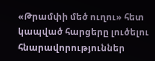«Թրամփի մեծ ուղու» հետ կապված հարցերը լուծելու հնարավորություններ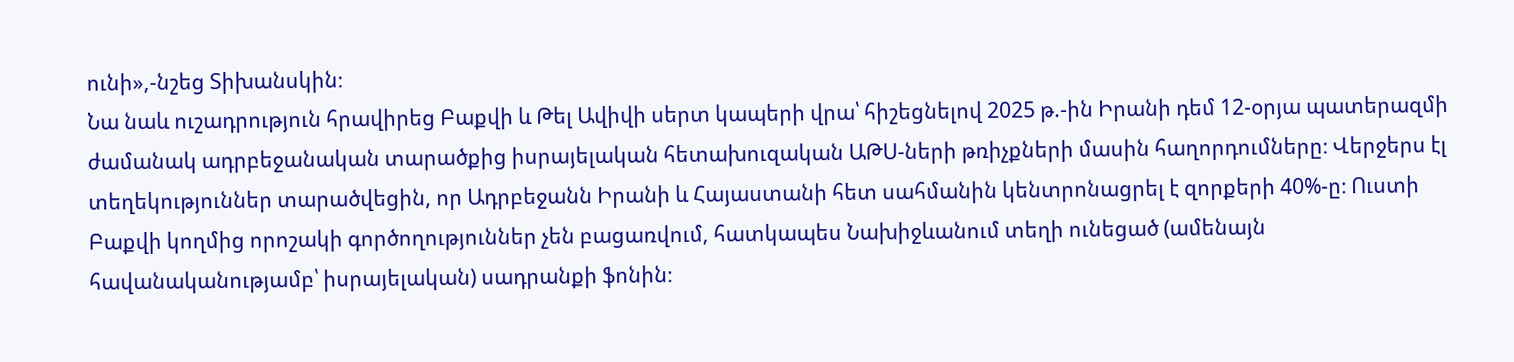ունի»,-նշեց Տիխանսկին։
Նա նաև ուշադրություն հրավիրեց Բաքվի և Թել Ավիվի սերտ կապերի վրա՝ հիշեցնելով 2025 թ.-ին Իրանի դեմ 12-օրյա պատերազմի ժամանակ ադրբեջանական տարածքից իսրայելական հետախուզական ԱԹՍ-ների թռիչքների մասին հաղորդումները։ Վերջերս էլ տեղեկություններ տարածվեցին, որ Ադրբեջանն Իրանի և Հայաստանի հետ սահմանին կենտրոնացրել է զորքերի 40%-ը։ Ուստի Բաքվի կողմից որոշակի գործողություններ չեն բացառվում, հատկապես Նախիջևանում տեղի ունեցած (ամենայն հավանականությամբ՝ իսրայելական) սադրանքի ֆոնին։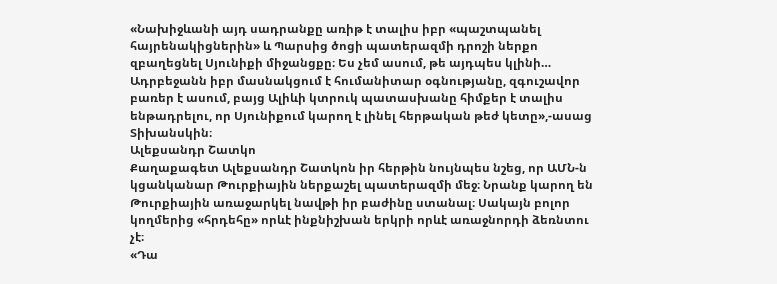«Նախիջևանի այդ սադրանքը առիթ է տալիս իբր «պաշտպանել հայրենակիցներին» և Պարսից ծոցի պատերազմի դրոշի ներքո զբաղեցնել Սյունիքի միջանցքը։ Ես չեմ ասում, թե այդպես կլինի… Ադրբեջանն իբր մասնակցում է հումանիտար օգնությանը, զգուշավոր բառեր է ասում, բայց Ալիևի կտրուկ պատասխանը հիմքեր է տալիս ենթադրելու, որ Սյունիքում կարող է լինել հերթական թեժ կետը»,-ասաց Տիխանսկին։
Ալեքսանդր Շատկո
Քաղաքագետ Ալեքսանդր Շատկոն իր հերթին նույնպես նշեց, որ ԱՄՆ-ն կցանկանար Թուրքիային ներքաշել պատերազմի մեջ։ Նրանք կարող են Թուրքիային առաջարկել նավթի իր բաժինը ստանալ։ Սակայն բոլոր կողմերից «հրդեհը» որևէ ինքնիշխան երկրի որևէ առաջնորդի ձեռնտու չէ։
«Դա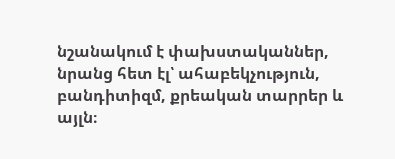նշանակում է փախստականներ, նրանց հետ էլ՝ ահաբեկչություն, բանդիտիզմ, քրեական տարրեր և այլն։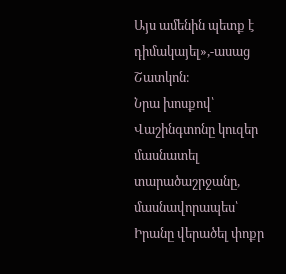Այս ամենին պետք է դիմակայել»,-ասաց Շատկոն։
Նրա խոսքով՝ Վաշինգտոնը կուզեր մասնատել տարածաշրջանը, մասնավորապես՝ Իրանը վերածել փոքր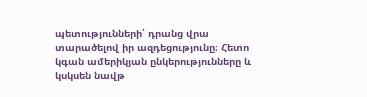պետությունների՝ դրանց վրա տարածելով իր ազդեցությունը։ Հետո կգան ամերիկյան ընկերությունները և կսկսեն նավթ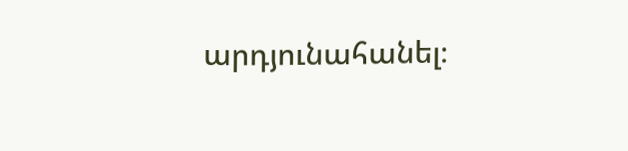արդյունահանել։